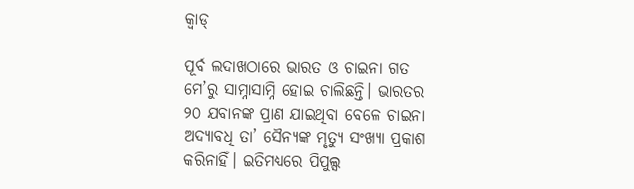କ୍ୱାଡ୍‌

ପୂର୍ବ ଲଦାଖଠାରେ ଭାରତ ଓ ଚାଇନା ଗତ ମେ’ରୁ ସାମ୍ନାସାମ୍ନି ହୋଇ ଚାଲିଛନ୍ତି। ଭାରତର ୨୦ ଯବାନଙ୍କ ପ୍ରାଣ ଯାଇଥିବା ବେଳେ ଚାଇନା ଅଦ୍ୟାବଧି ତା’ ସୈନ୍ୟଙ୍କ ମୃତ୍ୟୁ ସଂଖ୍ୟା ପ୍ରକାଶ କରିନାହିଁ। ଇତିମଧ୍ୟରେ ପିପୁଲ୍ସ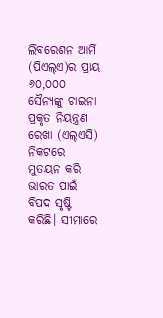ଲିବରେଶନ ଆର୍ମି (ପିଏଲ୍‌ଏ)ର ପ୍ରାୟ ୬୦,୦୦୦ ସୈନ୍ୟଙ୍କୁ ଚାଇନା ପ୍ରକୃତ ନିୟନ୍ତ୍ରଣ ରେଖା (ଏଲ୍‌ଏସି) ନିକଟରେ ମୁତୟନ କରି ଭାରତ ପାଇଁ ବିପଦ ସୃଷ୍ଟି କରିଛି। ସୀମାରେ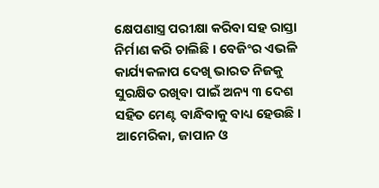କ୍ଷେପଣାସ୍ତ୍ର ପରୀକ୍ଷା କରିବା ସହ ରାସ୍ତା ନିର୍ମାଣ କରି ଚାଲିଛି। ବେଜିଂର ଏଭଳି କାର୍ଯ୍ୟକଳାପ ଦେଖି ଭାରତ ନିଜକୁ ସୁରକ୍ଷିତ ରଖିବା ପାଇଁ ଅନ୍ୟ ୩ ଦେଶ ସହିତ ମେଣ୍ଟ ବାନ୍ଧିବାକୁ ବାଧ୍ୟ ହେଉଛି। ଆମେରିକା, ଜାପାନ ଓ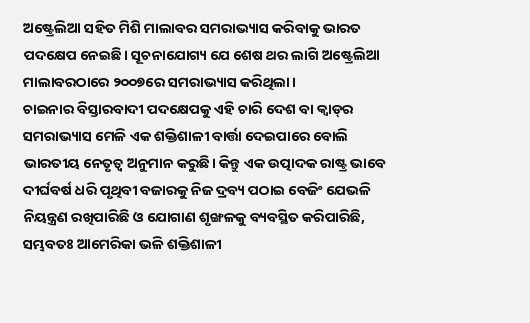ଅଷ୍ଟ୍ରେଲିଆ ସହିତ ମିଶି ମାଲାବର ସମରାଭ୍ୟାସ କରିବାକୁ ଭାରତ ପଦକ୍ଷେପ ନେଇଛି। ସୂଚନାଯୋଗ୍ୟ ଯେ ଶେଷ ଥର ଲାଗି ଅଷ୍ଟ୍ରେଲିଆ ମାଲାବରଠାରେ ୨୦୦୭ରେ ସମରାଭ୍ୟାସ କରିଥିଲା।
ଚାଇନାର ବିସ୍ତାରବାଦୀ ପଦକ୍ଷେପକୁ ଏହି ଚାରି ଦେଶ ବା କ୍ୱାଡ୍‌ର ସମରାଭ୍ୟାସ ମେଳି ଏକ ଶକ୍ତିଶାଳୀ ବାର୍ତ୍ତା ଦେଇପାରେ ବୋଲି ଭାରତୀୟ ନେତୃତ୍ୱ ଅନୁମାନ କରୁଛି। କିନ୍ତୁ ଏକ ଉତ୍ପାଦକ ରାଷ୍ଟ୍ର ଭାବେ ଦୀର୍ଘବର୍ଷ ଧରି ପୃଥିବୀ ବଜାରକୁ ନିଜ ଦ୍ରବ୍ୟ ପଠାଇ ବେଜିଂ ଯେଭଳି ନିୟନ୍ତ୍ରଣ ରଖିପାରିଛି ଓ ଯୋଗାଣ ଶୃଙ୍ଖଳକୁ ବ୍ୟବସ୍ଥିତ କରିପାରିଛି, ସମ୍ଭବତଃ ଆମେରିକା ଭଳି ଶକ୍ତିଶାଳୀ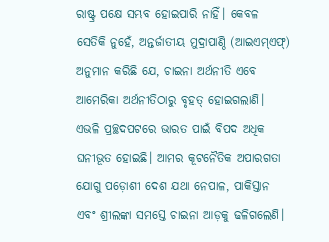ରାଷ୍ଟ୍ର ପକ୍ଷେ ସମ୍ଭବ ହୋଇପାରି ନାହିଁ। କେବଳ ସେତିକି ନୁହେଁ, ଅନ୍ତର୍ଜାତୀୟ ମୁଦ୍ରାପାଣ୍ଠି (ଆଇଏମ୍‌ଏଫ୍‌) ଅନୁମାନ କରିଛି ଯେ, ଚାଇନା ଅର୍ଥନୀତି ଏବେ ଆମେରିକା ଅର୍ଥନୀତିଠାରୁ ବୃହତ୍‌ ହୋଇଗଲାଣି। ଏଭଳି ପ୍ରଚ୍ଛଦପଟରେ ଭାରତ ପାଇଁ ବିପଦ ଅଧିକ ଘନୀଭୂତ ହୋଇଛି। ଆମର କୂଟନୈତିକ ଅପାରଗତା ଯୋଗୁ ପଡ଼ୋଶୀ ଦେଶ ଯଥା ନେପାଳ, ପାକିସ୍ତାନ ଏବଂ ଶ୍ରୀଲଙ୍କା ସମସ୍ତେ ଚାଇନା ଆଡ଼କୁ ଢଳିଗଲେଣି।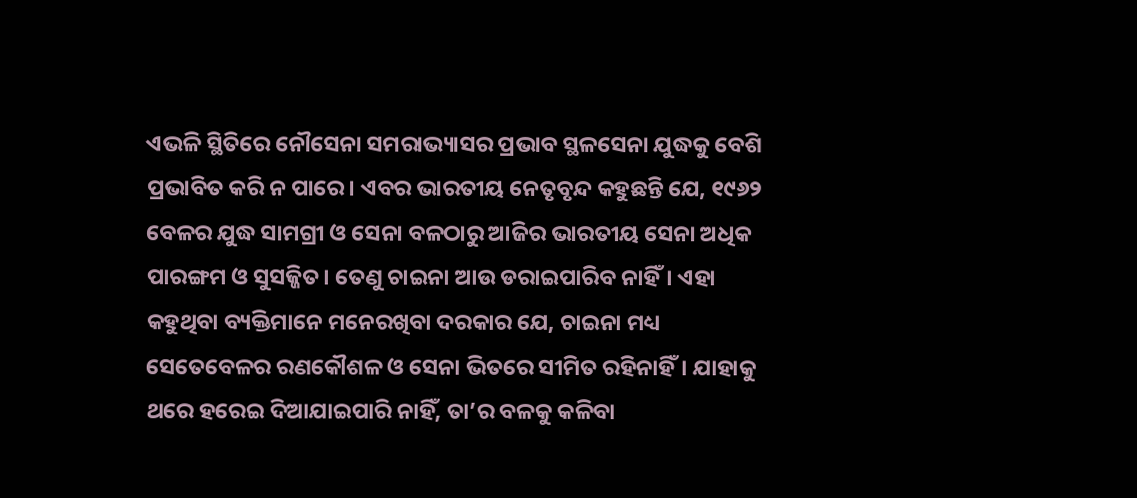ଏଭଳି ସ୍ଥିତିରେ ନୌସେନା ସମରାଭ୍ୟାସର ପ୍ରଭାବ ସ୍ଥଳସେନା ଯୁଦ୍ଧକୁ ବେଶି ପ୍ରଭାବିତ କରି ନ ପାରେ। ଏବର ଭାରତୀୟ ନେତୃବୃନ୍ଦ କହୁଛନ୍ତି ଯେ, ୧୯୬୨ ବେଳର ଯୁଦ୍ଧ ସାମଗ୍ରୀ ଓ ସେନା ବଳଠାରୁ ଆଜିର ଭାରତୀୟ ସେନା ଅଧିକ ପାରଙ୍ଗମ ଓ ସୁସଜ୍ଜିତ। ତେଣୁ ଚାଇନା ଆଉ ଡରାଇପାରିବ ନାହିଁ। ଏହା କହୁଥିବା ବ୍ୟକ୍ତିମାନେ ମନେରଖିବା ଦରକାର ଯେ, ଚାଇନା ମଧ୍ୟ ସେତେବେଳର ରଣକୌଶଳ ଓ ସେନା ଭିତରେ ସୀମିତ ରହିନାହିଁ। ଯାହାକୁ ଥରେ ହରେଇ ଦିଆଯାଇପାରି ନାହିଁ, ତା’ର ବଳକୁ କଳିବା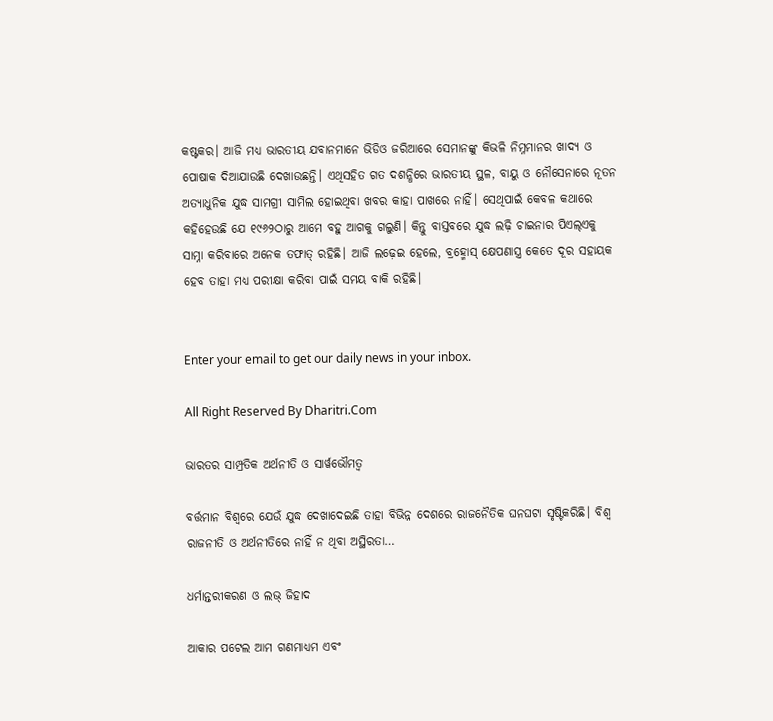କଷ୍ଟକର। ଆଜି ମଧ୍ୟ ଭାରତୀୟ ଯବାନମାନେ ଭିଡିଓ ଜରିଆରେ ସେମାନଙ୍କୁ କିଭଳି ନିମ୍ନମାନର ଖାଦ୍ୟ ଓ ପୋଷାକ ଦିଆଯାଉଛି ଦେଖାଉଛନ୍ତି। ଏଥିସହିତ ଗତ ଦଶନ୍ଧିରେ ଭାରତୀୟ ସ୍ଥଳ, ବାୟୁ ଓ ନୌସେନାରେ ନୂତନ ଅତ୍ୟାଧୁନିକ ଯୁଦ୍ଧ ସାମଗ୍ରୀ ସାମିଲ ହୋଇଥିବା ଖବର କାହା ପାଖରେ ନାହିଁ। ସେଥିପାଇଁ କେବଳ କଥାରେ କହିହେଉଛି ଯେ ୧୯୬୨ଠାରୁ ଆମେ ବହୁ ଆଗକୁ ଗଲୁଣି। କିନ୍ତୁ ବାସ୍ତବରେ ଯୁଦ୍ଧ ଲଢ଼ି ଚାଇନାର ପିଏଲ୍‌ଏକୁ ସାମ୍ନା କରିବାରେ ଅନେକ ତଫାତ୍‌ ରହିଛି। ଆଜି ଲଢ଼େଇ ହେଲେ, ବ୍ରହ୍ମୋସ୍‌ କ୍ଷେପଣାସ୍ତ୍ର କେତେ ଦୂର ସହାୟକ ହେବ ତାହା ମଧ୍ୟ ପରୀକ୍ଷା କରିବା ପାଇଁ ସମୟ ବାକି ରହିଛି।


Enter your email to get our daily news in your inbox.

All Right Reserved By Dharitri.Com

ଭାରତର ସାମ୍ପ୍ରତିକ ଅର୍ଥନୀତି ଓ ସାର୍ୱଭୌମତ୍ୱ

ବର୍ତ୍ତମାନ ବିଶ୍ୱରେ ଯେଉଁ ଯୁଦ୍ଧ ଦେଖାଦେଇଛି ତାହା ବିଭିନ୍ନ ଦେଶରେ ରାଜନୈତିକ ଘନଘଟା ସୃଷ୍ଟିକରିଛି। ବିଶ୍ୱ ରାଜନୀତି ଓ ଅର୍ଥନୀତିରେ ନାହିଁ ନ ଥିବା ଅସ୍ଥିରତା…

ଧର୍ମାନ୍ତରୀକରଣ ଓ ଲଭ୍ ଜିହାଦ

ଆକାର ପଟେଲ ଆମ ଗଣମାଧ୍ଯମ ଏବଂ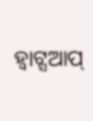ହ୍ଵାଟ୍ସଆପ୍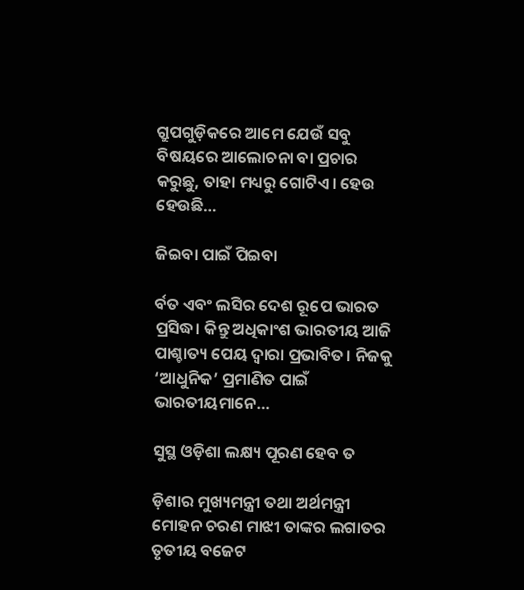ଗ୍ରୁପଗୁଡ଼ିକରେ ଆମେ ଯେଉଁ ସବୁ ବିଷୟରେ ଆଲୋଚନା ବା ପ୍ରଚାର କରୁଛୁ, ତାହା ମଧ୍ୟରୁ ଗୋଟିଏ। ହେଉ ହେଉଛି…

ଜିଇବା ପାଇଁ ପିଇବା

ର୍ବତ ଏବଂ ଲସିର ଦେଶ ରୂପେ ଭାରତ ପ୍ରସିଦ୍ଧ। କିନ୍ତୁ ଅଧିକାଂଶ ଭାରତୀୟ ଆଜି ପାଶ୍ଚାତ୍ୟ ପେୟ ଦ୍ୱାରା ପ୍ରଭାବିତ। ନିଜକୁ ‘ଆଧୁନିକ’ ପ୍ରମାଣିତ ପାଇଁ ଭାରତୀୟମାନେ…

ସୁସ୍ଥ ଓଡ଼ିଶା ଲକ୍ଷ୍ୟ ପୂରଣ ହେବ ତ

ଡ଼ିଶାର ମୁଖ୍ୟମନ୍ତ୍ରୀ ତଥା ଅର୍ଥମନ୍ତ୍ରୀ ମୋହନ ଚରଣ ମାଝୀ ତାଙ୍କର ଲଗାତର ତୃତୀୟ ବଜେଟ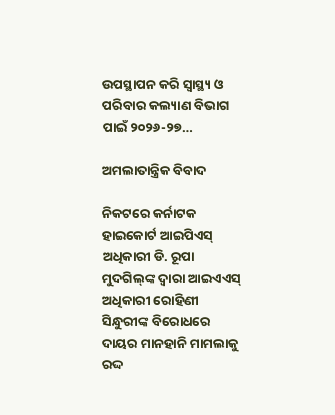ଉପସ୍ଥାପନ କରି ସ୍ବାସ୍ଥ୍ୟ ଓ ପରିବାର କଲ୍ୟାଣ ବିଭାଗ ପାଇଁ ୨୦୨୬-୨୭…

ଅମଲାତାନ୍ତ୍ରିକ ବିବାଦ

ନିକଟରେ କର୍ନାଟକ ହାଇକୋର୍ଟ ଆଇପିଏସ୍‌ ଅଧିକାରୀ ଡି. ରୂପା ମୁଦଗିଲ୍‌ଙ୍କ ଦ୍ୱାରା ଆଇଏଏସ୍‌ ଅଧିକାରୀ ରୋହିଣୀ ସିନ୍ଧୁରୀଙ୍କ ବିରୋଧରେ ଦାୟର ମାନହାନି ମାମଲାକୁ ରଦ୍ଦ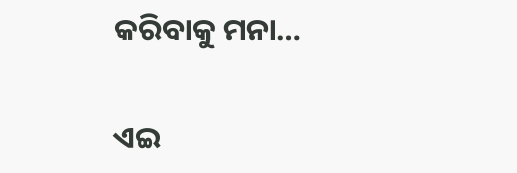କରିବାକୁ ମନା…

ଏଇ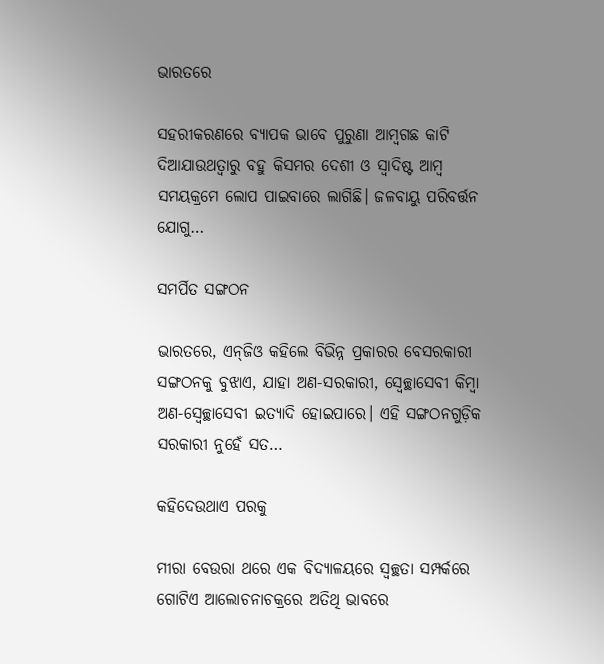ଭାରତରେ

ସହରୀକରଣରେ ବ୍ୟାପକ ଭାବେ ପୁରୁଣା ଆମ୍ବଗଛ କାଟି ଦିଆଯାଉଥତ୍ବାରୁ ବହୁ କିସମର ଦେଶୀ ଓ ସ୍ବାଦିଷ୍ଟ ଆମ୍ବ ସମୟକ୍ରମେ ଲୋପ ପାଇବାରେ ଲାଗିଛି। ଜଳବାୟୁ ପରିବର୍ତ୍ତନ ଯୋଗୁ…

ସମର୍ପିତ ସଙ୍ଗଠନ

ଭାରତରେ, ଏନ୍‍ଜିଓ କହିଲେ ବିଭିନ୍ନ ପ୍ରକାରର ବେସରକାରୀ ସଙ୍ଗଠନକୁ ବୁଝାଏ, ଯାହା ଅଣ-ସରକାରୀ, ସ୍ବେଚ୍ଛାସେବୀ କିମ୍ବା ଅଣ-ସ୍ବେଚ୍ଛାସେବୀ ଇତ୍ୟାଦି ହୋଇପାରେ। ଏହି ସଙ୍ଗଠନଗୁଡ଼ିକ ସରକାରୀ ନୁହେଁ ସତ…

କହିଦେଉଥାଏ ପରକୁ

ମୀରା ବେଉରା ଥରେ ଏକ ବିଦ୍ୟାଳୟରେ ସ୍ବଚ୍ଛତା ସମ୍ପର୍କରେ ଗୋଟିଏ ଆଲୋଚନାଚକ୍ରରେ ଅତିଥି ଭାବରେ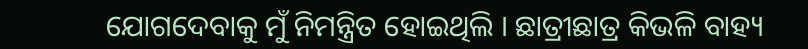ଯୋଗଦେବାକୁ ମୁଁ ନିମନ୍ତ୍ରିତ ହୋଇଥିଲି । ଛାତ୍ରୀଛାତ୍ର କିଭଳି ବାହ୍ୟ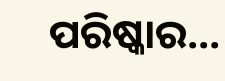ପରିଷ୍କାର…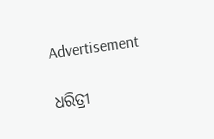Advertisement

ଧରିତ୍ରୀ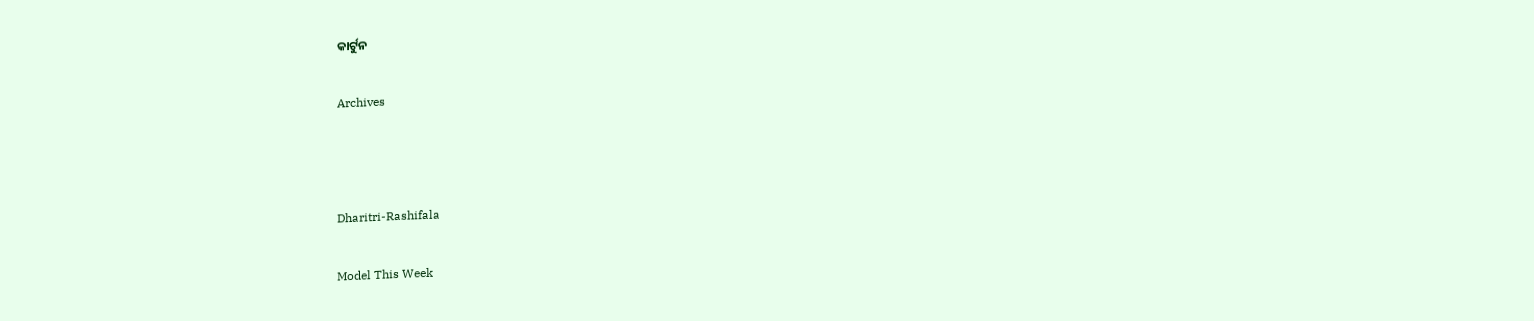କାର୍ଟୁନ

Archives



Dharitri-Rashifala

Model This Week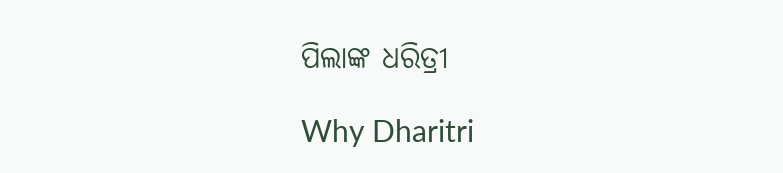ପିଲାଙ୍କ ଧରିତ୍ରୀ

Why Dharitri